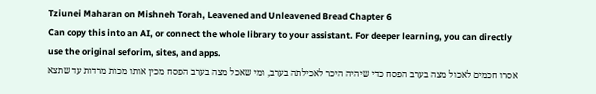Tziunei Maharan on Mishneh Torah, Leavened and Unleavened Bread Chapter 6
Can copy this into an AI, or connect the whole library to your assistant. For deeper learning, you can directly use the original seforim, sites, and apps.
אסרו חכמים לאכול מצה בערב הפסח כדי שיהיה היכר לאכילתה בערב, ומי שאכל מצה בערב הפסח מכין אותו מכות מרדות עד שתצא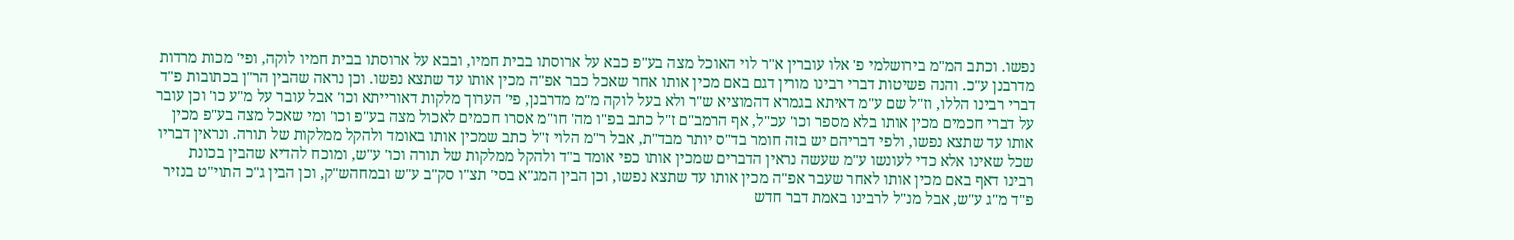נפשו. וכתב המ"מ בירושלמי פ' אלו עוברין א"ר לוי האוכל מצה בע"פ כבא על ארוסתו בבית חמיו, ובבא על ארוסתו בבית חמיו לוקה, ופי' מכות מרדות מדרבנן ע"כ. והנה פשיטות דברי רבינו מורין דגם באם מכין אותו אחר שאכל כבר אפ"ה מכין אותו עד שתצא נפשו. וכן נראה שהבין הר"ן בכתובות פ"ד דברי רבינו הללו, וז"ל שם ע"מ דאיתא בגמרא דהמוציא ש"ר ולא בעל לוקה מ"מ מדרבנן, פי' הערוך מלקות דאורייתא וכו' אבל עובר על מ"ע כו' וכן עובר על דברי חכמים מכין אותו בלא מספר וכו' עכ"ל, אף הרמב"ם ז"ל כתב בפ"ו מה' חו"מ אסרו חכמים לאכול מצה בע"פ וכו' ומי שאכל מצה בע"פ מכין אותו עד שתצא נפשו, ולפי דבריהם יש בזה חומר בד"ס יותר מבד"ת, אבל ר"מ הלוי ז"ל כתב שמכין אותו באומד ולהקל ממלקות של תורה. ונראין דבריו שכל שאינו אלא כדי לעונשו ע"מ שעשה נראין הדברים שמכין אותו כפי אומד ב"ד ולהקל ממלקות של תורה וכו' ע"ש, ומוכח להדיא שהבין בכונת רבינו דאף באם מכין אותו לאחר שעבר אפ"ה מכין אותו עד שתצא נפשו, וכן הבין המג"א בסי' תצ"ו סק"ב ע"ש ובמחהש"ק, וכן הבין ג"כ התוי"ט בנזיר פ"ד מ"ג ע"ש, אבל מנ"ל לרבינו באמת דבר חדש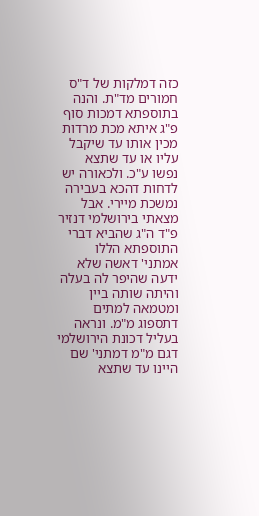כזה דמלקות של ד"ס חמורים מד"ת. והנה בתוספתא דמכות סוף פ"ג איתא מכת מרדות מכין אותו עד שיקבל עליו או עד שתצא נפשו ע"כ. ולכאורה יש לדחות דהכא בעבירה נמשכת מיירי. אבל מצאתי בירושלמי דנזיר פ"ד ה"ג שהביא דברי התוספתא הללו אמתני' דאשה שלא ידעה שהיפר לה בעלה והיתה שותה ביין ומטמאה למתים דתספוג מ"מ. ונראה בעליל דכונת הירושלמי דגם מ"מ דמתני' שם היינו עד שתצא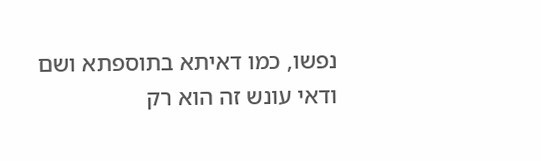נפשו, כמו דאיתא בתוספתא ושם ודאי עונש זה הוא רק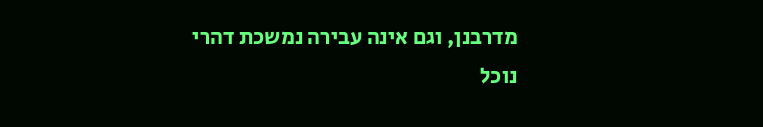מדרבנן, וגם אינה עבירה נמשכת דהרי נוכל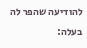להודיעה שהפר לה בעלה: